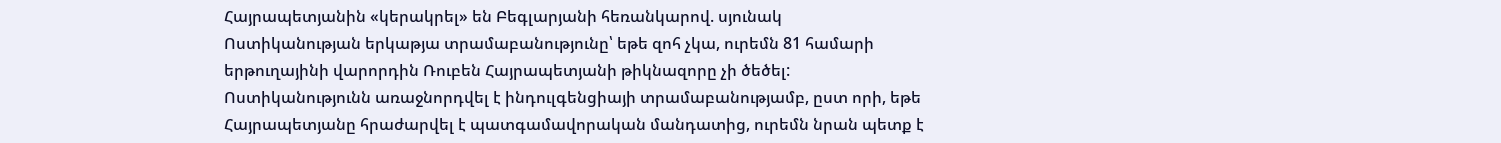Հայրապետյանին «կերակրել» են Բեգլարյանի հեռանկարով. սյունակ
Ոստիկանության երկաթյա տրամաբանությունը՝ եթե զոհ չկա, ուրեմն 81 համարի երթուղայինի վարորդին Ռուբեն Հայրապետյանի թիկնազորը չի ծեծել: Ոստիկանությունն առաջնորդվել է ինդուլգենցիայի տրամաբանությամբ, ըստ որի, եթե Հայրապետյանը հրաժարվել է պատգամավորական մանդատից, ուրեմն նրան պետք է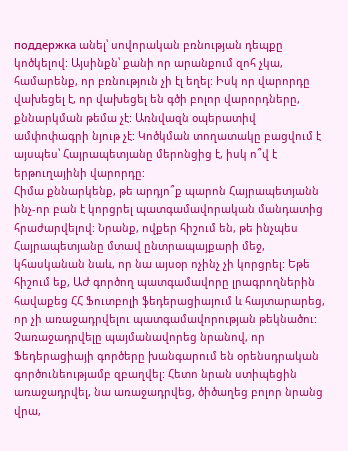поддержка անել՝ սովորական բռնության դեպքը կոծկելով: Այսինքն՝ քանի որ արանքում զոհ չկա, համարենք, որ բռնություն չի էլ եղել: Իսկ որ վարորդը վախեցել է, որ վախեցել են գծի բոլոր վարորդները, քննարկման թեմա չէ: Առնվազն օպերատիվ ամփոփագրի նյութ չէ: Կոծկման տողատակը բացվում է այսպես՝ Հայրապետյանը մերոնցից է, իսկ ո՞վ է երթուղայինի վարորդը:
Հիմա քննարկենք, թե արդյո՞ք պարոն Հայրապետյանն ինչ-որ բան է կորցրել պատգամավորական մանդատից հրաժարվելով: Նրանք, ովքեր հիշում են, թե ինչպես Հայրապետյանը մտավ ընտրապայքարի մեջ, կհասկանան նաև, որ նա այսօր ոչինչ չի կորցրել: Եթե հիշում եք, ԱԺ գործող պատգամավորը լրագրողներին հավաքեց ՀՀ Ֆուտբոլի ֆեդերացիայում և հայտարարեց, որ չի առաջադրվելու պատգամավորության թեկնածու: Չառաջադրվելը պայմանավորեց նրանով, որ Ֆեդերացիայի գործերը խանգարում են օրենսդրական գործունեությամբ զբաղվել: Հետո նրան ստիպեցին առաջադրվել, նա առաջադրվեց, ծիծաղեց բոլոր նրանց վրա,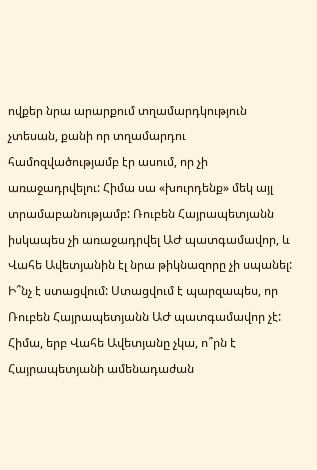ովքեր նրա արարքում տղամարդկություն չտեսան, քանի որ տղամարդու համոզվածությամբ էր ասում, որ չի առաջադրվելու: Հիմա սա «խուրդենք» մեկ այլ տրամաբանությամբ: Ռուբեն Հայրապետյանն իսկապես չի առաջադրվել ԱԺ պատգամավոր, և Վահե Ավետյանին էլ նրա թիկնազորը չի սպանել: Ի՞նչ է ստացվում: Ստացվում է պարզապես, որ Ռուբեն Հայրապետյանն ԱԺ պատգամավոր չէ: Հիմա, երբ Վահե Ավետյանը չկա, ո՞րն է Հայրապետյանի ամենադաժան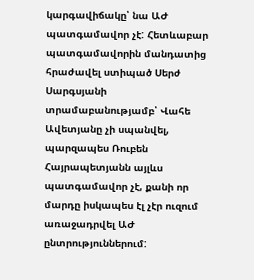կարգավիճակը՝ նա ԱԺ պատգամավոր չէ: Հետևաբար պատգամավորին մանդատից հրաժավել ստիպած Սերժ Սարգսյանի տրամաբանությամբ՝ Վահե Ավետյանը չի սպանվել, պարզապես Ռուբեն Հայրապետյանն այլևս պատգամավոր չէ, քանի որ մարդը իսկապես էլ չէր ուզում առաջադրվել ԱԺ ընտրություններում: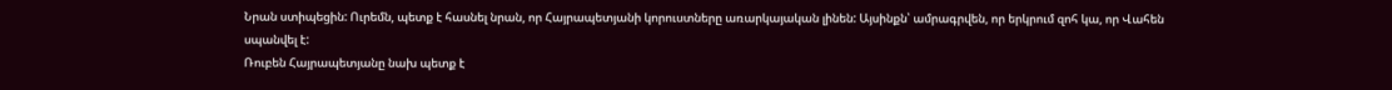Նրան ստիպեցին: Ուրեմն, պետք է հասնել նրան, որ Հայրապետյանի կորուստները առարկայական լինեն: Այսինքն՝ ամրագրվեն, որ երկրում զոհ կա, որ Վահեն սպանվել է:
Ռուբեն Հայրապետյանը նախ պետք է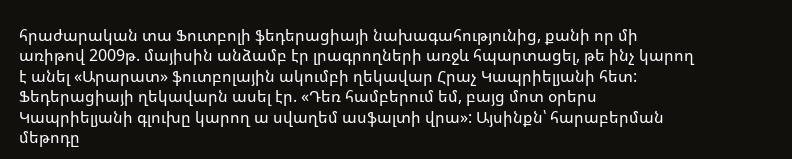հրաժարական տա Ֆուտբոլի ֆեդերացիայի նախագահությունից, քանի որ մի առիթով 2009թ. մայիսին անձամբ էր լրագրողների առջև հպարտացել, թե ինչ կարող է անել «Արարատ» ֆուտբոլային ակումբի ղեկավար Հրաչ Կապրիելյանի հետ: Ֆեդերացիայի ղեկավարն ասել էր. «Դեռ համբերում եմ, բայց մոտ օրերս Կապրիելյանի գլուխը կարող ա սվաղեմ ասֆալտի վրա»: Այսինքն՝ հարաբերման մեթոդը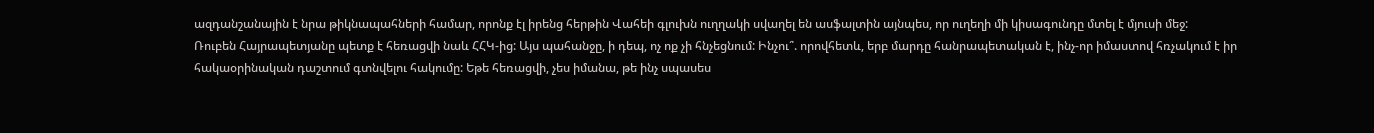ազդանշանային է նրա թիկնապահների համար, որոնք էլ իրենց հերթին Վահեի գլուխն ուղղակի սվաղել են ասֆալտին այնպես, որ ուղեղի մի կիսագունդը մտել է մյուսի մեջ:
Ռուբեն Հայրապետյանը պետք է հեռացվի նաև ՀՀԿ-ից: Այս պահանջը, ի դեպ, ոչ ոք չի հնչեցնում: Ինչու՞. որովհետև, երբ մարդը հանրապետական է, ինչ-որ իմաստով հռչակում է իր հակաօրինական դաշտում գտնվելու հակումը: Եթե հեռացվի, չես իմանա, թե ինչ սպասես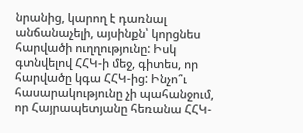նրանից, կարող է դառնալ անճանաչելի, այսինքն՝ կորցնես հարվածի ուղղությունը: Իսկ գտնվելով ՀՀԿ-ի մեջ, գիտես, որ հարվածը կգա ՀՀԿ-ից: Ինչո՞ւ հասարակությունը չի պահանջում, որ Հայրապետյանը հեռանա ՀՀԿ-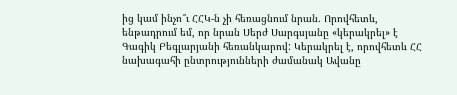ից կամ ինչո՞ւ ՀՀԿ-ն չի հեռացնում նրան. Որովհետև, ենթադրում եմ, որ նրան Սերժ Սարգսյանը «կերակրել» է Գագիկ Բեգլարյանի հեռանկարով: Կերակրել է, որովհետև ՀՀ նախագահի ընտրությունների ժամանակ Ավանը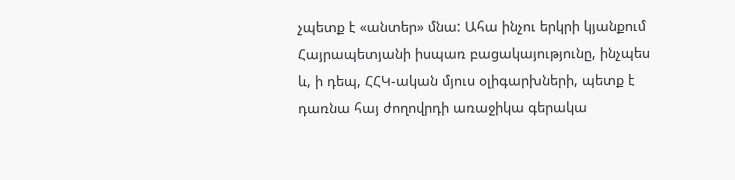չպետք է «անտեր» մնա: Ահա ինչու երկրի կյանքում Հայրապետյանի իսպառ բացակայությունը, ինչպես և, ի դեպ, ՀՀԿ-ական մյուս օլիգարխների, պետք է դառնա հայ ժողովրդի առաջիկա գերակա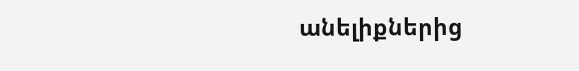անելիքներից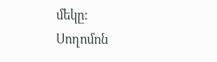մեկը:
Սողոմոն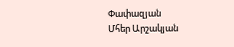Փափազյան
Մհեր Արշակյան